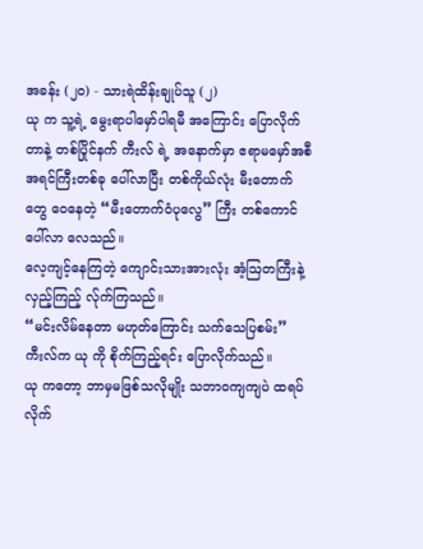အခန်း (၂၀) - သားရဲထိန်းချုပ်သူ (၂)
ယု က သူ့ရဲ့ မွေးရာပါမှော်ပါရမီ အကြောင်း ပြောလိုက်တာနဲ့ တစ်ပြိုင်နက် ကီးလ် ရဲ့ အနောက်မှာ ဧရာမမှော်အစီအရင်ကြီးတစ်ခု ပေါ်လာပြီး တစ်ကိုယ်လုံး မီးတောက်တွေ ဝေနေတဲ့ “မီးတောက်ဝံပုလွေ” ကြီး တစ်ကောင် ပေါ်လာ လေသည်။
လေ့ကျင့်နေကြတဲ့ ကျောင်းသားအားလုံး အံ့ဩတကြီးနဲ့ လှည့်ကြည့် လ်ုက်ကြသည်။
“မင်းလိမ်နေတာ မဟုတ်ကြောင်း သက်သေပြစမ်း”
ကီးလ်က ယု ကို စိုက်ကြည့်ရင်း ပြောလိုက်သည်။
ယု ကတော့ ဘာမှမဖြစ်သလိုမျိုး သဘာဝကျကျပဲ ထရပ်လိုက်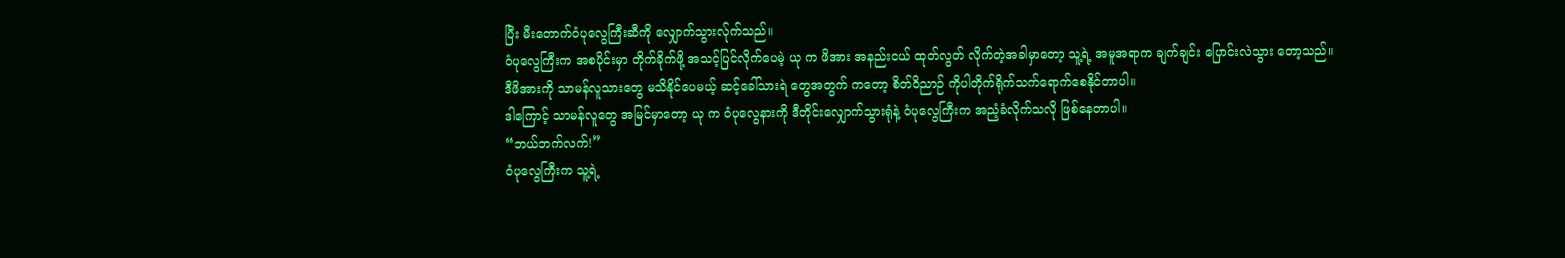ပြီး မီးတောက်ဝံပုလွေကြီးဆီကို လျှောက်သွားလ်ုက်သည်။
ဝံပုလွေကြီးက အစပိုင်းမှာ တိုက်ခိုက်ဖို့ အသင့်ပြင်လိုက်ပေမဲ့ ယု က ဖိအား အနည်းငယ် ထုတ်လွတ် လိုက်တဲ့အခါမှာတော့ သူ့ရဲ့ အမူအရာက ချက်ချင်း ပြောင်းလဲသွား တော့သည်။ ဒီဖိအားကို သာမန်လူသားတွေ မသိနိုင်ပေမယ့် ဆင့်ခေါ်သားရဲ တွေအတွက် ကတော့ စိတ်ဝိညာဉ် ကိုပါတိုက်ရိုက်သက်ရောက်စေနိုင်တာပါ။
ဒါကြောင့် သာမန်လူတွေ အမြင်မှာတော့ ယု က ဝံပုလွေနားကို ဒီတိုင်းလျှောက်သွားရုံနဲ့ ဝံပုလွေကြီးက အညံ့ခံလိုက်သလို ဖြစ်နေတာပါ။
“ဘယ်ဘက်လက်!”
ဝံပုလွေကြီးက သူ့ရဲ့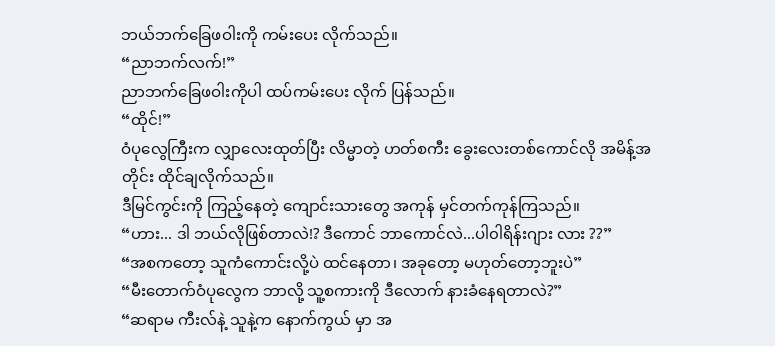ဘယ်ဘက်ခြေဖဝါးကို ကမ်းပေး လိုက်သည်။
“ညာဘက်လက်!”
ညာဘက်ခြေဖဝါးကိုပါ ထပ်ကမ်းပေး လိုက် ပြန်သည်။
“ထိုင်!”
ဝံပုလွေကြီးက လျှာလေးထုတ်ပြီး လိမ္မာတဲ့ ဟတ်စကီး ခွေးလေးတစ်ကောင်လို အမိန့်အတိုင်း ထိုင်ချလိုက်သည်။
ဒီမြင်ကွင်းကို ကြည့်နေတဲ့ ကျောင်းသားတွေ အကုန် မှင်တက်ကုန်ကြသည်။
“ဟား... ဒါ ဘယ်လိုဖြစ်တာလဲ!? ဒီကောင် ဘာကောင်လဲ...ပါ၀ါရိန်းဂျား လား ??”
“အစကတော့ သူကံကောင်းလို့ပဲ ထင်နေတာ၊ အခုတော့ မဟုတ်တော့ဘူးပဲ”
“မီးတောက်ဝံပုလွေက ဘာလို့ သူ့စကားကို ဒီလောက် နားခံနေရတာလဲ?”
“ဆရာမ ကီးလ်နဲ့ သူနဲ့က နောက်ကွယ် မှာ အ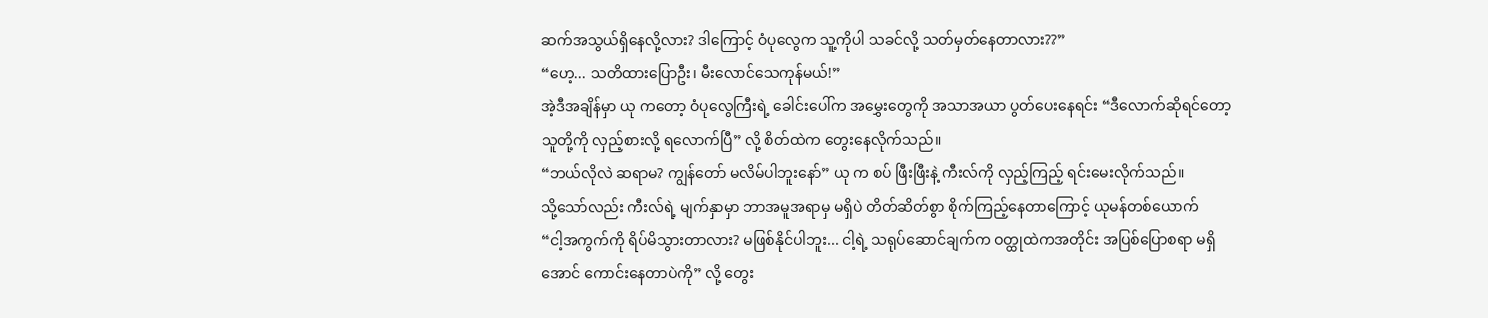ဆက်အသွယ်ရှိနေလို့လား? ဒါကြောင့် ဝံပုလွေက သူ့ကိုပါ သခင်လို့ သတ်မှတ်နေတာလား??”
“ဟေ့... သတိထားပြောဦး၊ မီးလောင်သေကုန်မယ်!”
အဲ့ဒီအချိန်မှာ ယု ကတော့ ဝံပုလွေကြီးရဲ့ ခေါင်းပေါ်က အမွှေးတွေကို အသာအယာ ပွတ်ပေးနေရင်း “ဒီလောက်ဆိုရင်တော့ သူတို့ကို လှည့်စားလို့ ရလောက်ပြီ” လို့ စိတ်ထဲက တွေးနေလိုက်သည်။
“ဘယ်လိုလဲ ဆရာမ? ကျွန်တော် မလိမ်ပါဘူးနော်” ယု က စပ် ဖြီးဖြီးနဲ့ ကီးလ်ကို လှည့်ကြည့် ရင်းမေးလိုက်သည်။
သို့သော်လည်း ကီးလ်ရဲ့ မျက်နှာမှာ ဘာအမူအရာမှ မရှိပဲ တိတ်ဆိတ်စွာ စိုက်ကြည့်နေတာကြောင့် ယုမန်တစ်ယောက်
“ငါ့အကွက်ကို ရိပ်မိသွားတာလား? မဖြစ်နိုင်ပါဘူး... ငါ့ရဲ့ သရုပ်ဆောင်ချက်က ဝတ္ထုထဲကအတိုင်း အပြစ်ပြောစရာ မရှိအောင် ကောင်းနေတာပဲကို” လို့ တွေး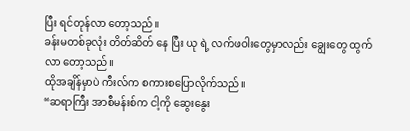ပြီး ရင်တုန်လာ တော့သည်။
ခန်းမတစ်ခုလုံး တိတ်ဆိတ် နေ ပြီး ယု ရဲ့ လက်ဖဝါးတွေမှာလည်း ချွေးတွေ ထွက်လာ တော့သည်။
ထိုအချိန်မှာပဲ ကီးလ်က စကားစပြောလိုက်သည်။
“ဆရာကြီး အာစီမန်းစ်က ငါ့ကို ဆွေးနွေး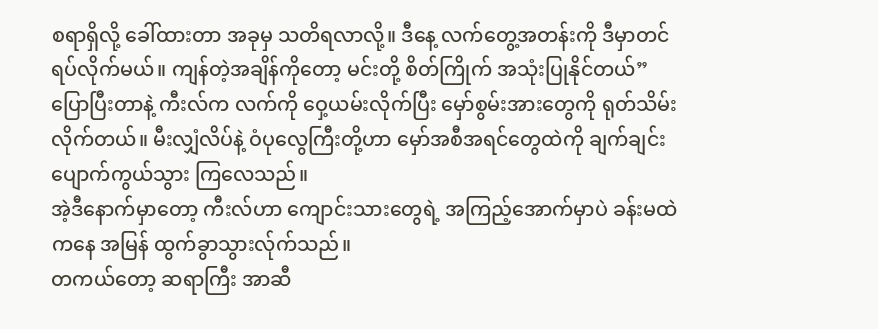စရာရှိလို့ ခေါ်ထားတာ အခုမှ သတိရလာလို့။ ဒီနေ့ လက်တွေ့အတန်းကို ဒီမှာတင် ရပ်လိုက်မယ်။ ကျန်တဲ့အချိန်ကိုတော့ မင်းတို့ စိတ်ကြိုက် အသုံးပြုနိုင်တယ်”
ပြောပြီးတာနဲ့ ကီးလ်က လက်ကို ဝှေ့ယမ်းလိုက်ပြီး မှော်စွမ်းအားတွေကို ရုတ်သိမ်းလိုက်တယ်။ မီးလျှံလိပ်နဲ့ ဝံပုလွေကြီးတို့ဟာ မှော်အစီအရင်တွေထဲကို ချက်ချင်း ပျောက်ကွယ်သွား ကြလေသည်။
အဲ့ဒီနောက်မှာတော့ ကီးလ်ဟာ ကျောင်းသားတွေရဲ့ အကြည့်အောက်မှာပဲ ခန်းမထဲကနေ အမြန် ထွက်ခွာသွားလ်ုက်သည်။
တကယ်တော့ ဆရာကြီး အာဆီ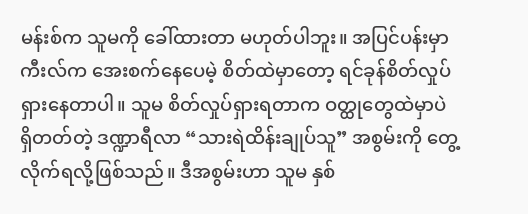မန်းစ်က သူမကို ခေါ်ထားတာ မဟုတ်ပါဘူး။ အပြင်ပန်းမှာ ကီးလ်က အေးစက်နေပေမဲ့ စိတ်ထဲမှာတော့ ရင်ခုန်စိတ်လှုပ်ရှားနေတာပါ။ သူမ စိတ်လှုပ်ရှားရတာက ဝတ္ထုတွေထဲမှာပဲ ရှိတတ်တဲ့ ဒဏ္ဍာရီလာ “သားရဲထိန်းချုပ်သူ” အစွမ်းကို တွေ့လိုက်ရလို့ဖြစ်သည်။ ဒီအစွမ်းဟာ သူမ နှစ်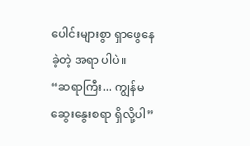ပေါင်းများစွာ ရှာဖွေနေခဲ့တဲ့ အရာ ပါပဲ။
“ဆရာကြီး... ကျွန်မ ဆွေးနွေးစရာ ရှိလို့ပါ”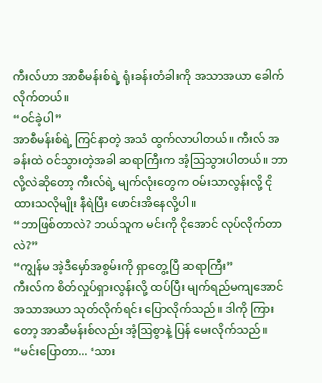ကီးလ်ဟာ အာစီမန်းစ်ရဲ့ ရုံးခန်းတံခါးကို အသာအယာ ခေါက်လိုက်တယ်။
“ဝင်ခဲ့ပါ”
အာစီမန်းစ်ရဲ့ ကြင်နာတဲ့ အသံ ထွက်လာပါတယ်။ ကီးလ် အခန်းထဲ ဝင်သွားတဲ့အခါ ဆရာကြီးက အံ့ဩသွားပါတယ်။ ဘာလို့လဲဆိုတော့ ကီးလ်ရဲ့ မျက်လုံးတွေက ဝမ်းသာလွန်းလို့ ငိုထားသလိုမျိုး နီရဲပြီး ဖောင်းအိနေလို့ပါ။
“ဘာဖြစ်တာလဲ? ဘယ်သူက မင်းကို ငိုအောင် လုပ်လိုက်တာလဲ?”
“ကျွန်မ အဲ့ဒီမှော်အစွမ်းကို ရှာတွေ့ပြီ ဆရာကြီး”
ကီးလ်က စိတ်လှုပ်ရှားလွန်းလို့ ထပ်ပြီး မျက်ရည်မကျအောင် အသာအယာ သုတ်လိုက်ရင်း ပြောလိုက်သည်။ ဒါကို ကြားတော့ အာဆီမန်းစ်လည်း အံ့ဩစွာနဲ့ ပြန် မေးလိုက်သည်။
“မင်းပြောတာ... ‘သား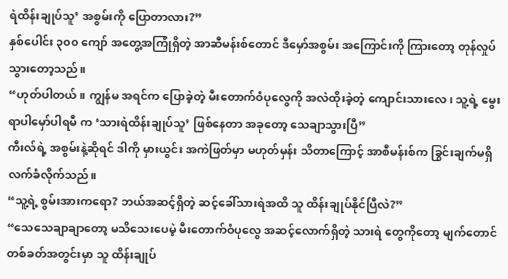ရဲထိန်းချုပ်သူ’ အစွမ်းကို ပြောတာလား?”
နှစ်ပေါင်း ၃၀၀ ကျော် အတွေ့အကြုံရှိတဲ့ အာဆီမန်းစ်တောင် ဒီမှော်အစွမ်း အကြောင်းကို ကြားတော့ တုန်လှုပ်သွားတော့သည်။
“ဟုတ်ပါတယ်။ ကျွန်မ အရင်က ပြောခဲ့တဲ့ မီးတောက်ဝံပုလွေကို အလဲထိုးခဲ့တဲ့ ကျောင်းသားလေ၊ သူ့ရဲ့ မွေးရာပါမှော်ပါရမီ က ‘သားရဲထိန်းချုပ်သူ’ ဖြစ်နေတာ အခုတော့ သေချာသွားပြီ”
ကီးလ်ရဲ့ အစွမ်းနဲ့ဆိုရင် ဒါကို မှားယွင်း အကဲဖြတ်မှာ မဟုတ်မှန်း သိတာကြောင့် အာစီမန်းစ်က ခြွင်းချက်မရှိ လက်ခံလိုက်သည်။
“သူ့ရဲ့ စွမ်းအားကရော? ဘယ်အဆင့်ရှိတဲ့ ဆင့်ခေါ်သားရဲအထိ သူ ထိန်းချုပ်နိုင်ပြီလဲ?”
“သေသေချာချာတော့ မသိသေးပေမဲ့ မီးတောက်ဝံပုလွေ အဆင့်လောက်ရှိတဲ့ သားရဲ တွေကိုတော့ မျက်တောင်တစ်ခတ်အတွင်းမှာ သူ ထိန်းချုပ်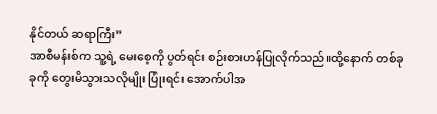နိုင်တယ် ဆရာကြီး”
အာစီမန်းစ်က သူ့ရဲ့ မေးစေ့ကို ပွတ်ရင်း စဉ်းစားဟန်ပြုလိုက်သည်။ထို့နောက် တစ်ခုခုကို တွေးမိသွားသလိုမျိုး ပြုံးရင်း အောက်ပါအ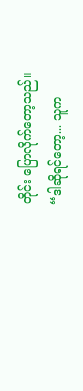တိုင်း ပြောလိုက်တော့သည်။
“ဒါဆိုရင်တော့... သူက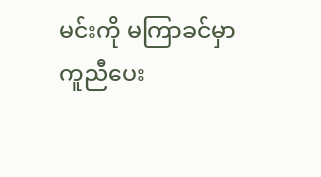မင်းကို မကြာခင်မှာ ကူညီပေး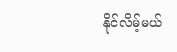နိုင်လိမ့်မယ်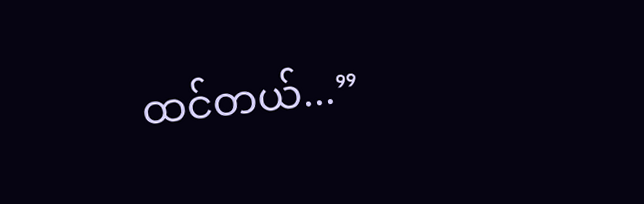ထင်တယ်...”